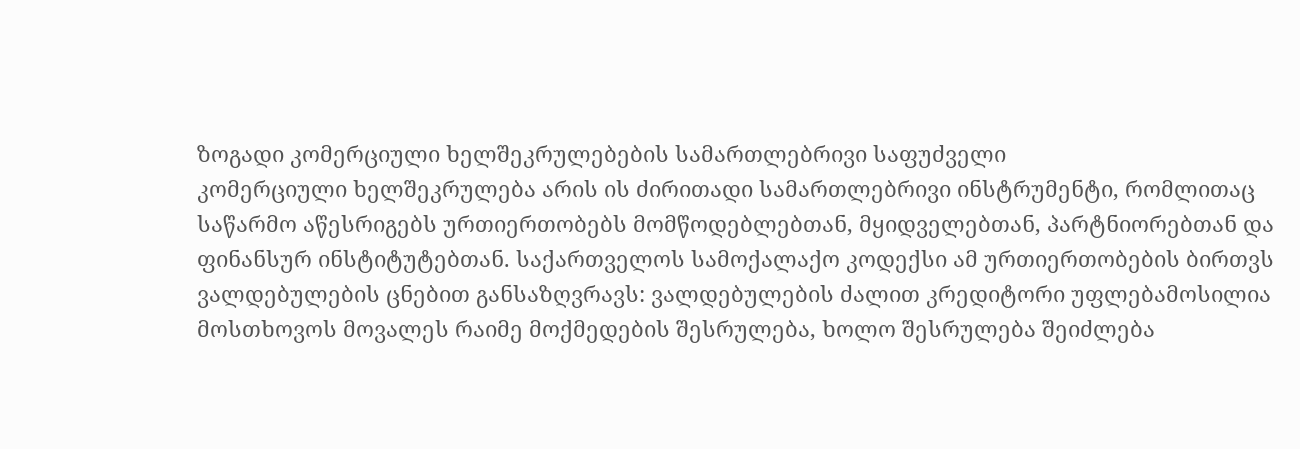ზოგადი კომერციული ხელშეკრულებების სამართლებრივი საფუძველი
კომერციული ხელშეკრულება არის ის ძირითადი სამართლებრივი ინსტრუმენტი, რომლითაც საწარმო აწესრიგებს ურთიერთობებს მომწოდებლებთან, მყიდველებთან, პარტნიორებთან და ფინანსურ ინსტიტუტებთან. საქართველოს სამოქალაქო კოდექსი ამ ურთიერთობების ბირთვს ვალდებულების ცნებით განსაზღვრავს: ვალდებულების ძალით კრედიტორი უფლებამოსილია მოსთხოვოს მოვალეს რაიმე მოქმედების შესრულება, ხოლო შესრულება შეიძლება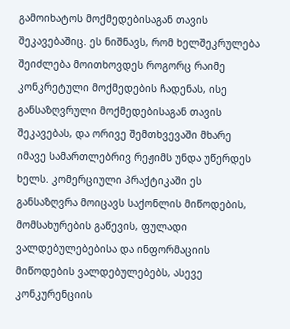გამოიხატოს მოქმედებისაგან თავის შეკავებაშიც. ეს ნიშნავს, რომ ხელშეკრულება შეიძლება მოითხოვდეს როგორც რაიმე კონკრეტული მოქმედების ჩადენას, ისე განსაზღვრული მოქმედებისაგან თავის შეკავებას, და ორივე შემთხვევაში მხარე იმავე სამართლებრივ რეჟიმს უნდა უწერდეს ხელს. კომერციული პრაქტიკაში ეს განსაზღვრა მოიცავს საქონლის მიწოდების, მომსახურების გაწევის, ფულადი ვალდებულებებისა და ინფორმაციის მიწოდების ვალდებულებებს, ასევე კონკურენციის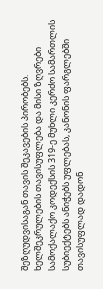შეზღუდვისაგან თავის შეკავების პირობებს.
ხელშეკრულების თავისუფლება და მისი ზღვრები
სამოქალაქო კოდექსის 319-ე მუხლი კერძო სამართლის სუბიექტებს ანიჭებს უფლებას, კანონის ფარგლებში თავისუფლად დადონ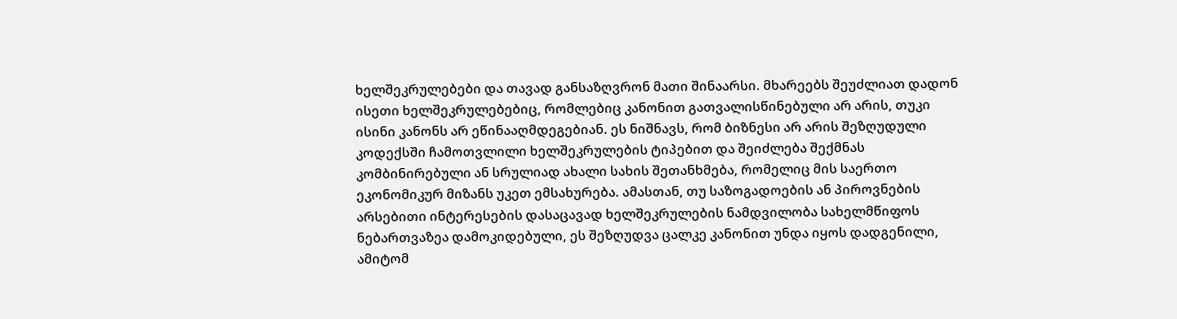ხელშეკრულებები და თავად განსაზღვრონ მათი შინაარსი. მხარეებს შეუძლიათ დადონ ისეთი ხელშეკრულებებიც, რომლებიც კანონით გათვალისწინებული არ არის, თუკი ისინი კანონს არ ეწინააღმდეგებიან. ეს ნიშნავს, რომ ბიზნესი არ არის შეზღუდული კოდექსში ჩამოთვლილი ხელშეკრულების ტიპებით და შეიძლება შექმნას კომბინირებული ან სრულიად ახალი სახის შეთანხმება, რომელიც მის საერთო ეკონომიკურ მიზანს უკეთ ემსახურება. ამასთან, თუ საზოგადოების ან პიროვნების არსებითი ინტერესების დასაცავად ხელშეკრულების ნამდვილობა სახელმწიფოს ნებართვაზეა დამოკიდებული, ეს შეზღუდვა ცალკე კანონით უნდა იყოს დადგენილი, ამიტომ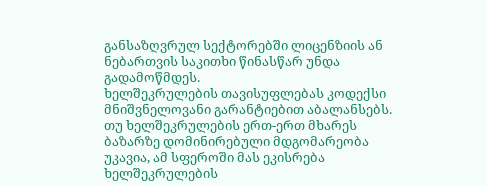განსაზღვრულ სექტორებში ლიცენზიის ან ნებართვის საკითხი წინასწარ უნდა გადამოწმდეს.
ხელშეკრულების თავისუფლებას კოდექსი მნიშვნელოვანი გარანტიებით აბალანსებს. თუ ხელშეკრულების ერთ-ერთ მხარეს ბაზარზე დომინირებული მდგომარეობა უკავია, ამ სფეროში მას ეკისრება ხელშეკრულების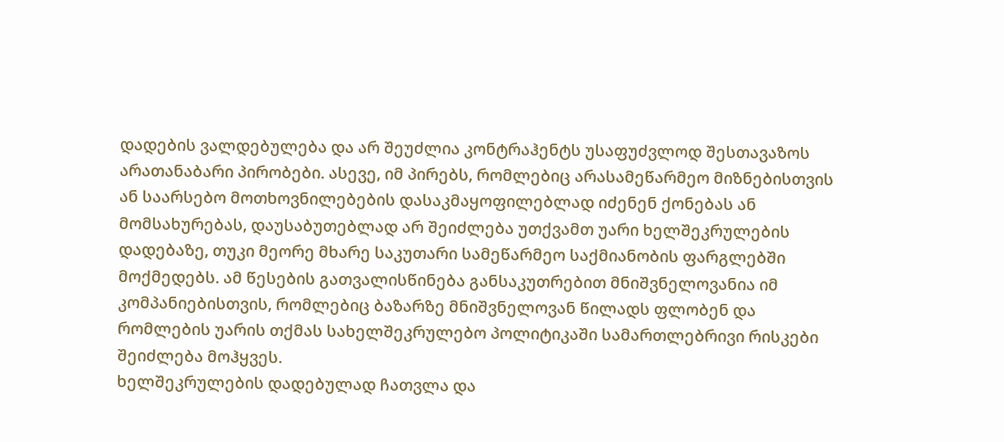დადების ვალდებულება და არ შეუძლია კონტრაჰენტს უსაფუძვლოდ შესთავაზოს არათანაბარი პირობები. ასევე, იმ პირებს, რომლებიც არასამეწარმეო მიზნებისთვის ან საარსებო მოთხოვნილებების დასაკმაყოფილებლად იძენენ ქონებას ან მომსახურებას, დაუსაბუთებლად არ შეიძლება უთქვამთ უარი ხელშეკრულების დადებაზე, თუკი მეორე მხარე საკუთარი სამეწარმეო საქმიანობის ფარგლებში მოქმედებს. ამ წესების გათვალისწინება განსაკუთრებით მნიშვნელოვანია იმ კომპანიებისთვის, რომლებიც ბაზარზე მნიშვნელოვან წილადს ფლობენ და რომლების უარის თქმას სახელშეკრულებო პოლიტიკაში სამართლებრივი რისკები შეიძლება მოჰყვეს.
ხელშეკრულების დადებულად ჩათვლა და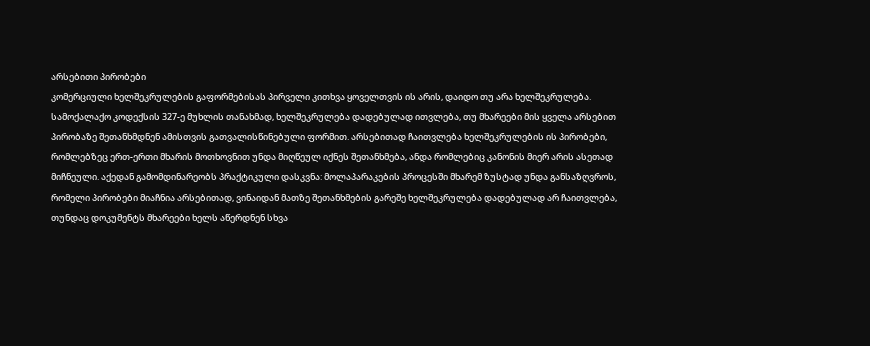არსებითი პირობები
კომერციული ხელშეკრულების გაფორმებისას პირველი კითხვა ყოველთვის ის არის, დაიდო თუ არა ხელშეკრულება. სამოქალაქო კოდექსის 327-ე მუხლის თანახმად, ხელშეკრულება დადებულად ითვლება, თუ მხარეები მის ყველა არსებით პირობაზე შეთანხმდნენ ამისთვის გათვალისწინებული ფორმით. არსებითად ჩაითვლება ხელშეკრულების ის პირობები, რომლებზეც ერთ-ერთი მხარის მოთხოვნით უნდა მიღწეულ იქნეს შეთანხმება, ანდა რომლებიც კანონის მიერ არის ასეთად მიჩნეული. აქედან გამომდინარეობს პრაქტიკული დასკვნა: მოლაპარაკების პროცესში მხარემ ზუსტად უნდა განსაზღვროს, რომელი პირობები მიაჩნია არსებითად, ვინაიდან მათზე შეთანხმების გარეშე ხელშეკრულება დადებულად არ ჩაითვლება, თუნდაც დოკუმენტს მხარეები ხელს აწერდნენ სხვა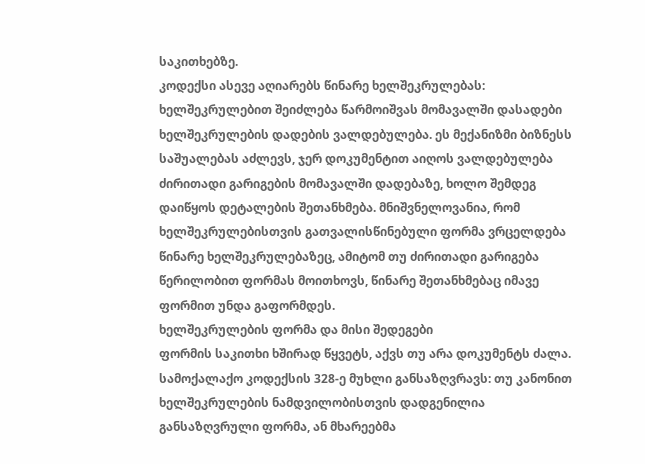საკითხებზე.
კოდექსი ასევე აღიარებს წინარე ხელშეკრულებას: ხელშეკრულებით შეიძლება წარმოიშვას მომავალში დასადები ხელშეკრულების დადების ვალდებულება. ეს მექანიზმი ბიზნესს საშუალებას აძლევს, ჯერ დოკუმენტით აიღოს ვალდებულება ძირითადი გარიგების მომავალში დადებაზე, ხოლო შემდეგ დაიწყოს დეტალების შეთანხმება. მნიშვნელოვანია, რომ ხელშეკრულებისთვის გათვალისწინებული ფორმა ვრცელდება წინარე ხელშეკრულებაზეც, ამიტომ თუ ძირითადი გარიგება წერილობით ფორმას მოითხოვს, წინარე შეთანხმებაც იმავე ფორმით უნდა გაფორმდეს.
ხელშეკრულების ფორმა და მისი შედეგები
ფორმის საკითხი ხშირად წყვეტს, აქვს თუ არა დოკუმენტს ძალა. სამოქალაქო კოდექსის 328-ე მუხლი განსაზღვრავს: თუ კანონით ხელშეკრულების ნამდვილობისთვის დადგენილია განსაზღვრული ფორმა, ან მხარეებმა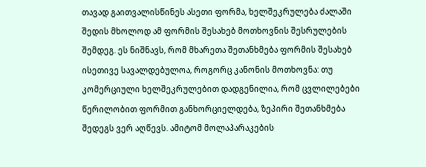თავად გაითვალისწინეს ასეთი ფორმა, ხელშეკრულება ძალაში შედის მხოლოდ ამ ფორმის შესახებ მოთხოვნის შესრულების შემდეგ. ეს ნიშნავს, რომ მხარეთა შეთანხმება ფორმის შესახებ ისეთივე სავალდებულოა, როგორც კანონის მოთხოვნა: თუ კომერციული ხელშეკრულებით დადგენილია, რომ ცვლილებები წერილობით ფორმით განხორციელდება, ზეპირი შეთანხმება შედეგს ვერ აღწევს. ამიტომ მოლაპარაკების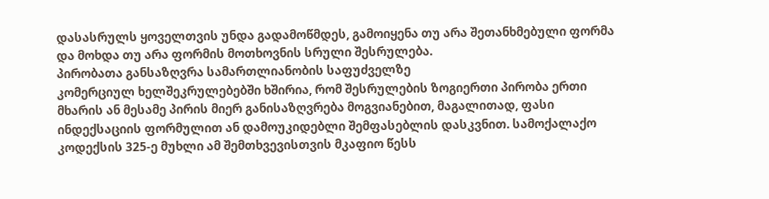დასასრულს ყოველთვის უნდა გადამოწმდეს, გამოიყენა თუ არა შეთანხმებული ფორმა და მოხდა თუ არა ფორმის მოთხოვნის სრული შესრულება.
პირობათა განსაზღვრა სამართლიანობის საფუძველზე
კომერციულ ხელშეკრულებებში ხშირია, რომ შესრულების ზოგიერთი პირობა ერთი მხარის ან მესამე პირის მიერ განისაზღვრება მოგვიანებით, მაგალითად, ფასი ინდექსაციის ფორმულით ან დამოუკიდებლი შემფასებლის დასკვნით. სამოქალაქო კოდექსის 325-ე მუხლი ამ შემთხვევისთვის მკაფიო წესს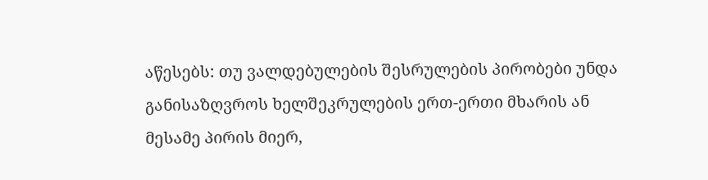აწესებს: თუ ვალდებულების შესრულების პირობები უნდა განისაზღვროს ხელშეკრულების ერთ-ერთი მხარის ან მესამე პირის მიერ,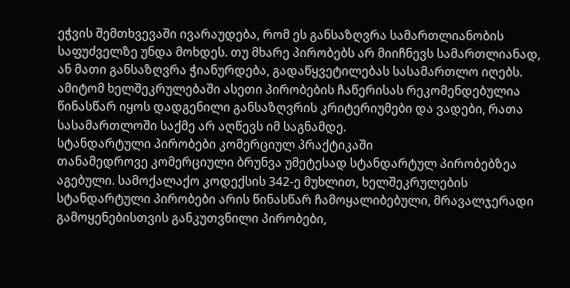ეჭვის შემთხვევაში ივარაუდება, რომ ეს განსაზღვრა სამართლიანობის საფუძველზე უნდა მოხდეს. თუ მხარე პირობებს არ მიიჩნევს სამართლიანად, ან მათი განსაზღვრა ჭიანურდება, გადაწყვეტილებას სასამართლო იღებს. ამიტომ ხელშეკრულებაში ასეთი პირობების ჩაწერისას რეკომენდებულია წინასწარ იყოს დადგენილი განსაზღვრის კრიტერიუმები და ვადები, რათა სასამართლოში საქმე არ აღწევს იმ საგნამდე.
სტანდარტული პირობები კომერციულ პრაქტიკაში
თანამედროვე კომერციული ბრუნვა უმეტესად სტანდარტულ პირობებზეა აგებული. სამოქალაქო კოდექსის 342-ე მუხლით, ხელშეკრულების სტანდარტული პირობები არის წინასწარ ჩამოყალიბებული, მრავალჯერადი გამოყენებისთვის განკუთვნილი პირობები,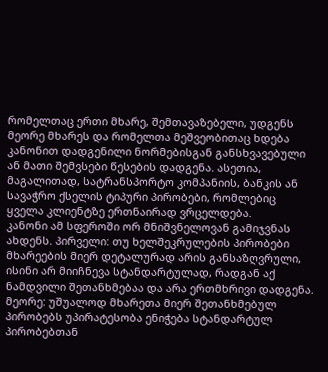რომელთაც ერთი მხარე, შემთავაზებელი, უდგენს მეორე მხარეს და რომელთა მეშვეობითაც ხდება კანონით დადგენილი ნორმებისგან განსხვავებული ან მათი შემვსები წესების დადგენა. ასეთია, მაგალითად, სატრანსპორტო კომპანიის, ბანკის ან სავაჭრო ქსელის ტიპური პირობები, რომლებიც ყველა კლიენტზე ერთნაირად ვრცელდება.
კანონი ამ სფეროში ორ მნიშვნელოვან გამიჯვნას ახდენს. პირველი: თუ ხელშეკრულების პირობები მხარეების მიერ დეტალურად არის განსაზღვრული, ისინი არ მიიჩნევა სტანდარტულად, რადგან აქ ნამდვილი შეთანხმებაა და არა ერთმხრივი დადგენა. მეორე: უშუალოდ მხარეთა მიერ შეთანხმებულ პირობებს უპირატესობა ენიჭება სტანდარტულ პირობებთან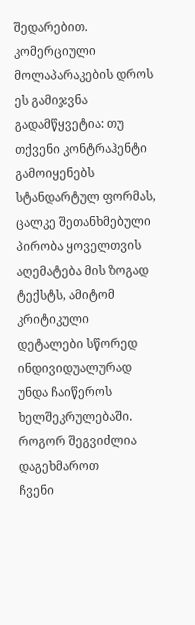შედარებით. კომერციული მოლაპარაკების დროს ეს გამიჯვნა გადამწყვეტია: თუ თქვენი კონტრაჰენტი გამოიყენებს სტანდარტულ ფორმას, ცალკე შეთანხმებული პირობა ყოველთვის აღემატება მის ზოგად ტექსტს, ამიტომ კრიტიკული დეტალები სწორედ ინდივიდუალურად უნდა ჩაიწეროს ხელშეკრულებაში.
როგორ შეგვიძლია დაგეხმაროთ
ჩვენი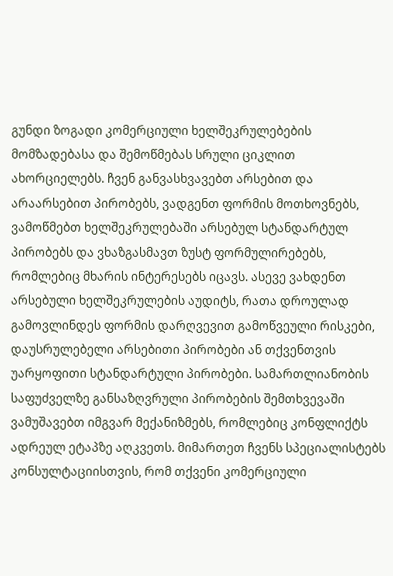გუნდი ზოგადი კომერციული ხელშეკრულებების მომზადებასა და შემოწმებას სრული ციკლით ახორციელებს. ჩვენ განვასხვავებთ არსებით და არაარსებით პირობებს, ვადგენთ ფორმის მოთხოვნებს, ვამოწმებთ ხელშეკრულებაში არსებულ სტანდარტულ პირობებს და ვხაზგასმავთ ზუსტ ფორმულირებებს, რომლებიც მხარის ინტერესებს იცავს. ასევე ვახდენთ არსებული ხელშეკრულების აუდიტს, რათა დროულად გამოვლინდეს ფორმის დარღვევით გამოწვეული რისკები, დაუსრულებელი არსებითი პირობები ან თქვენთვის უარყოფითი სტანდარტული პირობები. სამართლიანობის საფუძველზე განსაზღვრული პირობების შემთხვევაში ვამუშავებთ იმგვარ მექანიზმებს, რომლებიც კონფლიქტს ადრეულ ეტაპზე აღკვეთს. მიმართეთ ჩვენს სპეციალისტებს კონსულტაციისთვის, რომ თქვენი კომერციული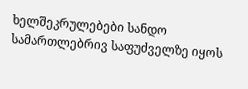ხელშეკრულებები სანდო სამართლებრივ საფუძველზე იყოს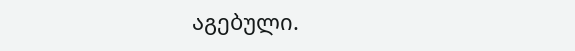აგებული.